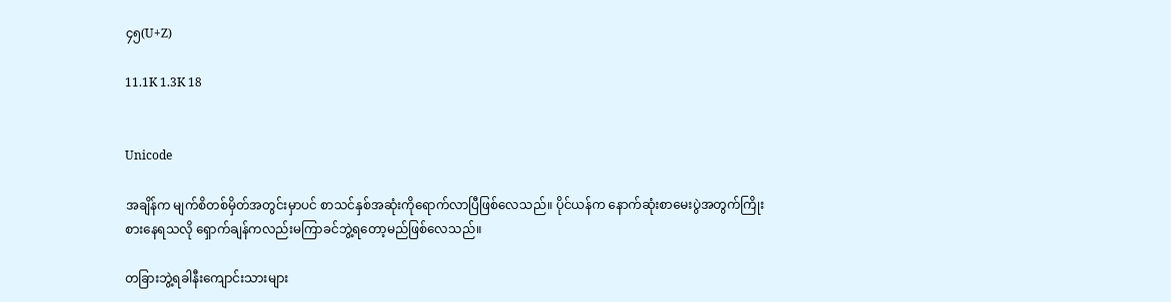၄၅(U+Z)

11.1K 1.3K 18


Unicode

အချိန်က မျက်စိတစ်မှိတ်အတွင်းမှာပင် စာသင်နှစ်အဆုံးကိုရောက်လာပြီဖြစ်လေသည်။ ပိုင်ယန်က နောက်ဆုံးစာမေးပွဲအတွက်ကြိုးစားနေရသလို ရှောက်ချန်ကလည်းမကြာခင်ဘွဲ့ရတော့မည်ဖြစ်လေသည်။

တခြားဘွဲ့ရခါနီးကျောင်းသားများ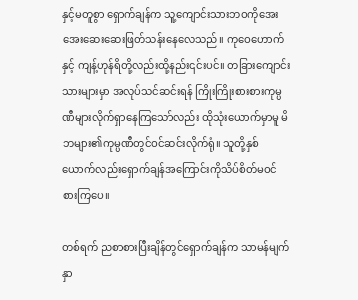နှင့်မတူစွာ ရှောက်ချန်က သူ့ကျောင်းသားဘဝကိုအေးအေးဆေးဆေးဖြတ်သန်းနေလေသည်။ ကုဝေဟောက်နှင့် ကျန့်ဟုန်ရိတို့လည်းထို့နည်း၎င်းပင်။ တခြားကျောင်းသားများမှာ အလုပ်သင်ဆင်းရန် ကြိုးကြိုးစားစားကုမ္ပဏီများလိုက်ရှာနေကြသော်လည်း ထိုသုံးယောက်မှာမူ မိဘများ၏ကုမ္ပဏီတွင်ဝင်ဆင်းလိုက်ရုံ။ သူတို့နှစ်ယောက်လည်းရှောက်ချန်အကြောင်းကိုသိပ်စိတ်မဝင်စားကြပေ။

တစ်ရက် ညစာစားပြီးချိန်တွင်ရှောက်ချန်က သာမန်မျက်နှာ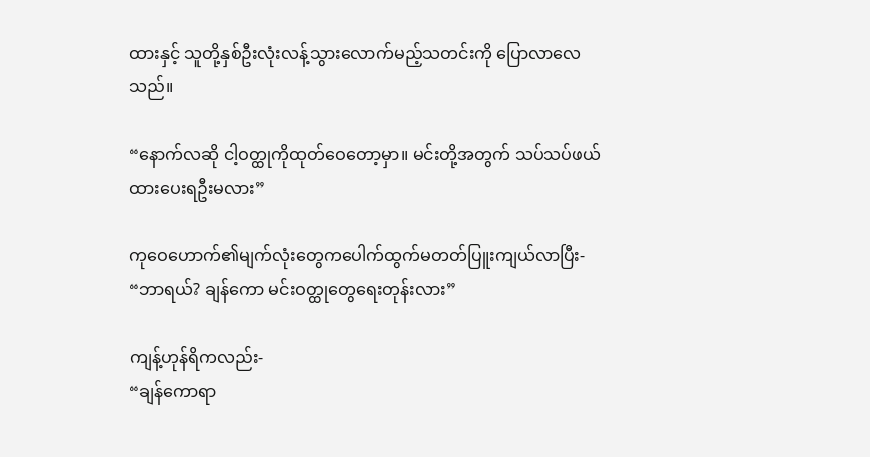ထားနှင့် သူတို့နှစ်ဦးလုံးလန့်သွားလောက်မည့်သတင်းကို ပြောလာလေသည်။

“နောက်လဆို ငါ့ဝတ္ထုကိုထုတ်ဝေတော့မှာ။ မင်းတို့အတွက် သပ်သပ်ဖယ်ထားပေးရဦးမလား”

ကုဝေဟောက်၏မျက်လုံးတွေကပေါက်ထွက်မတတ်ပြူးကျယ်လာပြီး-
“ဘာရယ်? ချန်ကော မင်းဝတ္ထုတွေရေးတုန်းလား”

ကျန့်ဟုန်ရိကလည်း-
“ချန်ကောရာ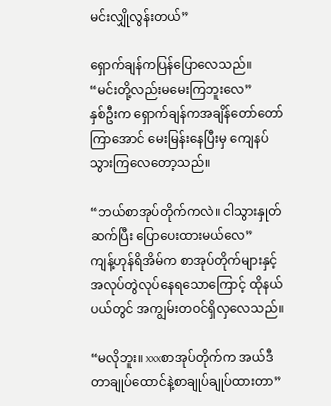မင်းလျှိုလွန်းတယ်”

ရှောက်ချန်ကပြန်ပြောလေသည်။
“မင်းတို့လည်းမမေးကြဘူးလေ”
နှစ်ဦးက ရှောက်ချန်ကအချိန်တော်တော်ကြာအောင် မေးမြန်းနေပြီးမှ ကျေနပ်သွားကြလေတော့သည်။

“ဘယ်စာအုပ်တိုက်ကလဲ။ ငါသွားနှုတ်ဆက်ပြီး ပြောပေးထားမယ်လေ”
ကျန့်ဟုန်ရိအိမ်က စာအုပ်တိုက်များနှင့် အလုပ်တွဲလုပ်နေရသောကြောင့် ထိုနယ်ပယ်တွင် အကျွမ်းတဝင်ရှိလှလေသည်။

“မလိုဘူး။ xxxစာအုပ်တိုက်က အယ်ဒီတာချုပ်ထောင်နဲ့စာချုပ်ချုပ်ထားတာ”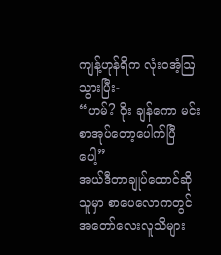ကျန့်ဟုန်ရိက လုံးဝအံ့ဩသွားပြီး-
“ဟမ်? ဝိုး ချန်ကော မင်းစာအုပ်တော့ပေါက်ပြီပေါ့”
အယ်ဒီတာချုပ်ထောင်ဆိုသူမှာ စာပေလောကတွင်အတော်လေးလူသိများ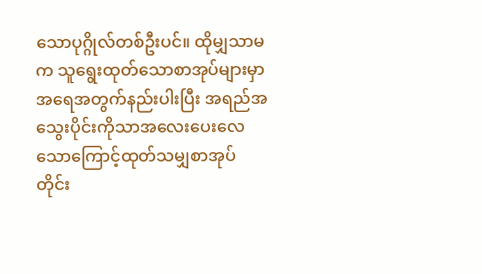သောပုဂ္ဂိုလ်တစ်ဦးပင်။ ထိုမျှသာမက သူရွေးထုတ်သောစာအုပ်များမှာ အရေအတွက်နည်းပါးပြီး အရည်အသွေးပိုင်းကိုသာအလေးပေးလေသောကြောင့်ထုတ်သမျှစာအုပ်တိုင်း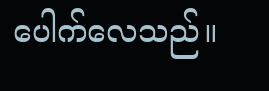ပေါက်လေသည်။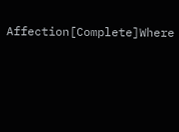Affection[Complete]Where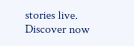stories live. Discover now